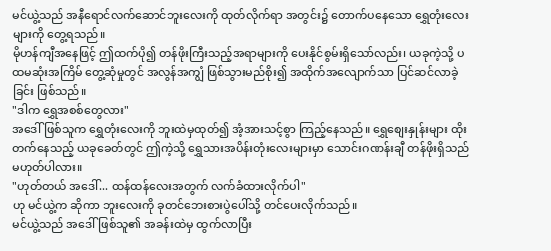မင်ယွဲ့သည် အနီရောင်လက်ဆောင်ဘူးလေးကို ထုတ်လိုက်ရာ အတွင်း၌ တောက်ပနေသော ရွှေတုံးလေးများကို တွေ့ရသည်။
မိုဟန်ကျီအနေဖြင့် ဤထက်ပို၍ တန်ဖိုးကြီးသည့်အရာများကို ပေးနိုင်စွမ်းရှိသော်လည်း၊ ယခုကဲ့သို့ ပထမဆုံးအကြိမ် တွေ့ဆုံမှုတွင် အလွန်အကျွံ ဖြစ်သွားမည်စိုး၍ အထိုက်အလျောက်သာ ပြင်ဆင်လာခဲ့ခြင်း ဖြစ်သည်။
"ဒါက ရွှေအစစ်တွေလား"
အဒေါ်ဖြစ်သူက ရွှေတုံးလေးကို ဘူးထဲမှထုတ်၍ အံ့အားသင့်စွာ ကြည့်နေသည်။ ရွှေစျေးနှုန်းများ ထိုးတက်နေသည့် ယခုခေတ်တွင် ဤကဲ့သို့ ရွှေသားအပိန်းတုံးလေးများမှာ သောင်းဂဏန်းချီ တန်ဖိုးရှိသည် မဟုတ်ပါလား။
"ဟုတ်တယ် အဒေါ်... ထန်ထန်လေးအတွက် လက်ခံထားလိုက်ပါ"
ဟု မင်ယွဲ့က ဆိုကာ ဘူးလေးကို ခုတင်ဘေးစားပွဲပေါ်သို့ တင်ပေးလိုက်သည်။
မင်ယွဲ့သည် အဒေါ်ဖြစ်သူ၏ အခန်းထဲမှ ထွက်လာပြီး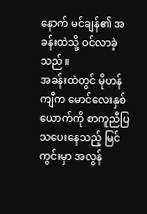နောက် မင်ချန်၏ အခန်းထဲသို့ ဝင်လာခဲ့သည်။
အခန်းထဲတွင် မိုဟန်ကျီက မောင်လေးနှစ်ယောက်ကို စာကူညီပြသပေးနေသည့် မြင်ကွင်းမှာ အလွန်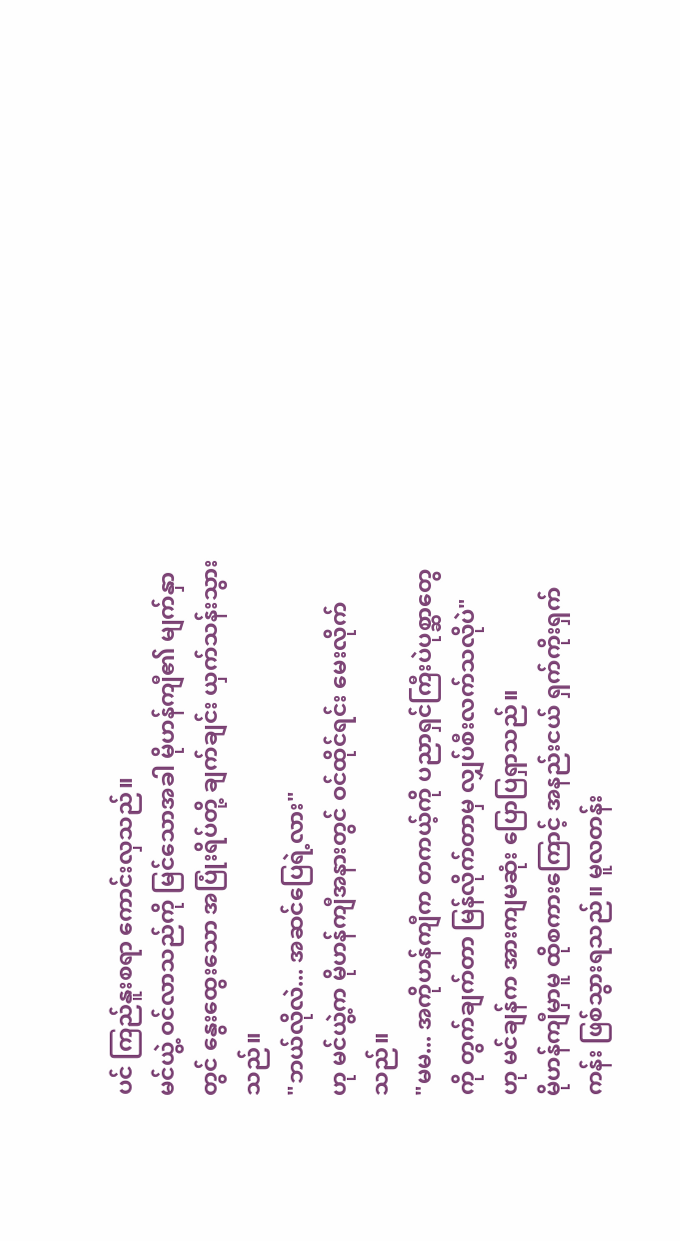ပင် ကြည်နူးစရာ ကောင်းလှသည်။
မင်ယွဲ့ ဝင်လာသည်ကို မြင်သောအခါ မိုဟန်ကျီ၏ မျက်နှာတွင် နွေးထွေးသော အပြုံးရိပ်တို့ ချက်ချင်း ယှက်သန်းသွားသည်။
"ဘယ်လိုလဲ... အဆင်ပြေရဲ့လား"
ဟု မင်ယွဲ့က မိုဟန်ကျီအနားတွင် ဝင်ထိုင်ရင်း မေးလိုက်သည်။
"မမ... အကိုဟန်ကျီက တကယ့်ကို ပညာရှင်ကြီးပဲပုစ္ဆာတွေကို တွက်ချက်တာ မြန်လိုက်တာမှ လျှပ်စီးလက်သလိုပဲ"
ဟု မင်ချန်က အားကျမဆုံး ပြောပြရှာသည်။
မိုဟန်ကျီမှာမူ ထိုစကားကြောင့် အနည်းငယ် ရှက်ကိုးရှက်ကန်း ဖြစ်သွားရသည်။ မူလတန်း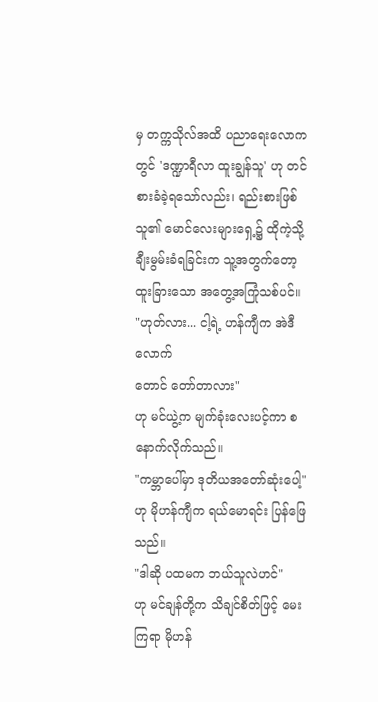မှ တက္ကသိုလ်အထိ ပညာရေးလောကတွင် 'ဒဏ္ဍာရီလာ ထူးချွန်သူ' ဟု တင်စားခံခဲ့ရသော်လည်း၊ ရည်းစားဖြစ်သူ၏ မောင်လေးများရှေ့၌ ထိုကဲ့သို့ ချီးမွမ်းခံရခြင်းက သူ့အတွက်တော့ ထူးခြားသော အတွေ့အကြုံသစ်ပင်။
"ဟုတ်လား... ငါ့ရဲ့ ဟန်ကျီက အဲဒီလောက်
တောင် တော်တာလား"
ဟု မင်ယွဲ့က မျက်ခုံးလေးပင့်ကာ စနောက်လိုက်သည်။
"ကမ္ဘာပေါ်မှာ ဒုတိယအတော်ဆုံးပေါ့"
ဟု မိုဟန်ကျီက ရယ်မောရင်း ပြန်ဖြေသည်။
"ဒါဆို ပထမက ဘယ်သူလဲဟင်"
ဟု မင်ချန်တို့က သိချင်စိတ်ဖြင့် မေးကြရာ မိုဟန်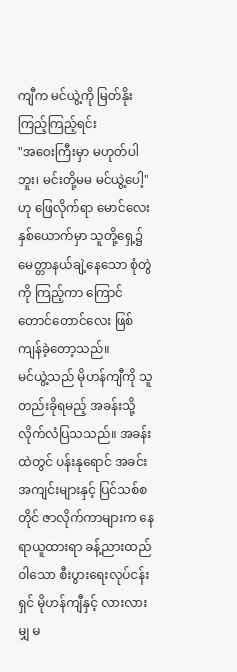ကျီက မင်ယွဲ့ကို မြတ်နိုးကြည့်ကြည့်ရင်း
"အဝေးကြီးမှာ မဟုတ်ပါဘူး၊ မင်းတို့မမ မင်ယွဲ့ပေါ့"
ဟု ဖြေလိုက်ရာ မောင်လေးနှစ်ယောက်မှာ သူတို့ရှေ့၌ မေတ္တာနယ်ချဲ့နေသော စုံတွဲကို ကြည့်ကာ ကြောင်တောင်တောင်လေး ဖြစ်ကျန်ခဲ့တော့သည်။
မင်ယွဲ့သည် မိုဟန်ကျီကို သူတည်းခိုရမည့် အခန်းသို့ လိုက်လံပြသသည်။ အခန်းထဲတွင် ပန်းနုရောင် အခင်းအကျင်းများနှင့် ပြင်သစ်စတိုင် ဇာလိုက်ကာများက နေရာယူထားရာ ခန့်ညားထည်ဝါသော စီးပွားရေးလုပ်ငန်းရှင် မိုဟန်ကျီနှင့် လားလားမျှ မ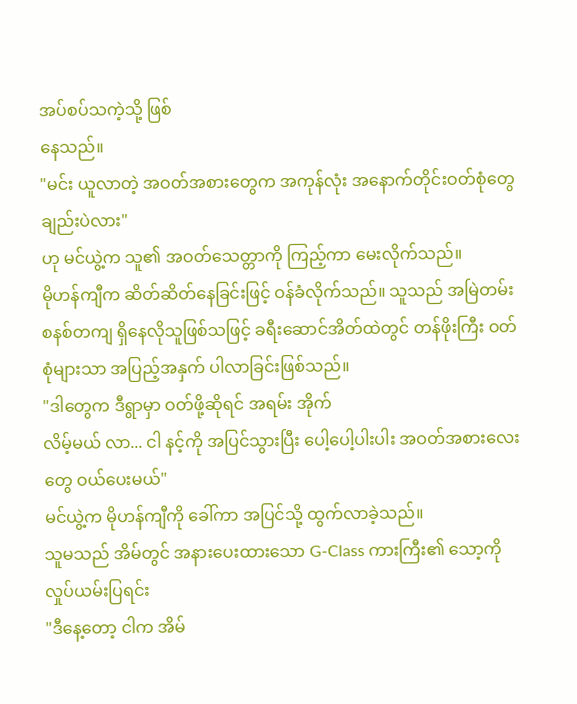အပ်စပ်သကဲ့သို့ ဖြစ်
နေသည်။
"မင်း ယူလာတဲ့ အဝတ်အစားတွေက အကုန်လုံး အနောက်တိုင်းဝတ်စုံတွေချည်းပဲလား"
ဟု မင်ယွဲ့က သူ၏ အဝတ်သေတ္တာကို ကြည့်ကာ မေးလိုက်သည်။
မိုဟန်ကျီက ဆိတ်ဆိတ်နေခြင်းဖြင့် ဝန်ခံလိုက်သည်။ သူသည် အမြဲတမ်း စနစ်တကျ ရှိနေလိုသူဖြစ်သဖြင့် ခရီးဆောင်အိတ်ထဲတွင် တန်ဖိုးကြီး ဝတ်စုံများသာ အပြည့်အနှက် ပါလာခြင်းဖြစ်သည်။
"ဒါတွေက ဒီရွာမှာ ဝတ်ဖို့ဆိုရင် အရမ်း အိုက်
လိမ့်မယ် လာ... ငါ နင့်ကို အပြင်သွားပြီး ပေါ့ပေါ့ပါးပါး အဝတ်အစားလေးတွေ ဝယ်ပေးမယ်"
မင်ယွဲ့က မိုဟန်ကျီကို ခေါ်ကာ အပြင်သို့ ထွက်လာခဲ့သည်။
သူမသည် အိမ်တွင် အနားပေးထားသော G-Class ကားကြီး၏ သော့ကို လှုပ်ယမ်းပြရင်း
"ဒီနေ့တော့ ငါက အိမ်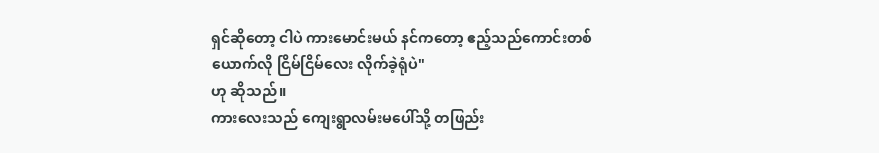ရှင်ဆိုတော့ ငါပဲ ကားမောင်းမယ် နင်ကတော့ ဧည့်သည်ကောင်းတစ်ယောက်လို ငြိမ်ငြိမ်လေး လိုက်ခဲ့ရုံပဲ"
ဟု ဆိုသည်။
ကားလေးသည် ကျေးရွာလမ်းမပေါ်သို့ တဖြည်း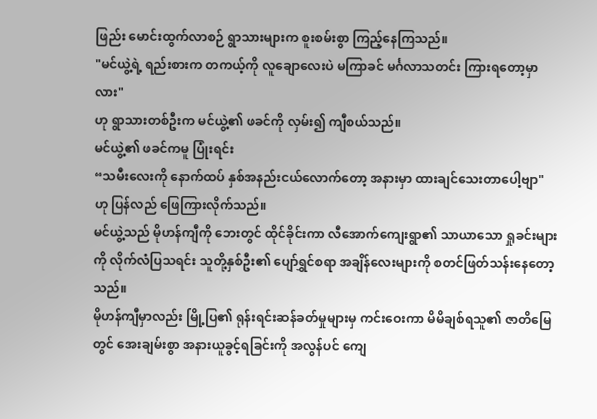ဖြည်း မောင်းထွက်လာစဉ် ရွာသားများက စူးစမ်းစွာ ကြည့်နေကြသည်။
"မင်ယွဲ့ရဲ့ ရည်းစားက တကယ့်ကို လူချောလေးပဲ မကြာခင် မင်္ဂလာသတင်း ကြားရတော့မှာလား"
ဟု ရွာသားတစ်ဦးက မင်ယွဲ့၏ ဖခင်ကို လှမ်း၍ ကျီစယ်သည်။
မင်ယွဲ့၏ ဖခင်ကမူ ပြုံးရင်း
“သမီးလေးကို နောက်ထပ် နှစ်အနည်းငယ်လောက်တော့ အနားမှာ ထားချင်သေးတာပေါ့ဗျာ"
ဟု ပြန်လည် ဖြေကြားလိုက်သည်။
မင်ယွဲ့သည် မိုဟန်ကျီကို ဘေးတွင် ထိုင်ခိုင်းကာ လီအောက်ကျေးရွာ၏ သာယာသော ရှုခင်းများကို လိုက်လံပြသရင်း သူတို့နှစ်ဦး၏ ပျော်ရွှင်စရာ အချိန်လေးများကို စတင်ဖြတ်သန်းနေတော့သည်။
မိုဟန်ကျီမှာလည်း မြို့ပြ၏ ရုန်းရင်းဆန်ခတ်မှုများမှ ကင်းဝေးကာ မိမိချစ်ရသူ၏ ဇာတိမြေတွင် အေးချမ်းစွာ အနားယူခွင့်ရခြင်းကို အလွန်ပင် ကျေ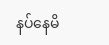နပ်နေမိ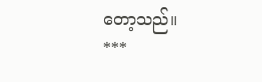တော့သည်။
***